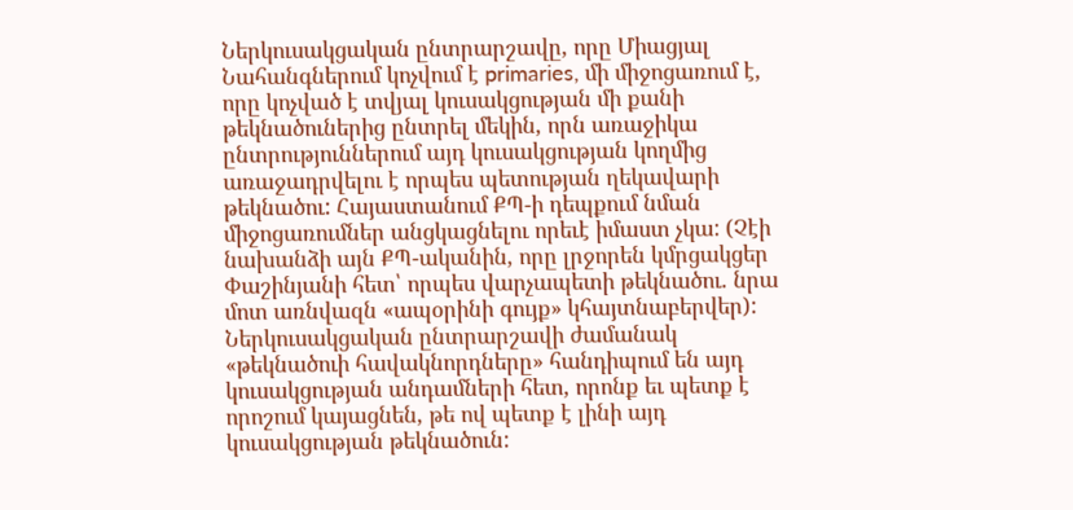Ներկուսակցական ընտրարշավը, որը Միացյալ Նահանգներում կոչվում է primaries, մի միջոցառում է, որը կոչված է տվյալ կուսակցության մի քանի թեկնածուներից ընտրել մեկին, որն առաջիկա ընտրություններում այդ կուսակցության կողմից առաջադրվելու է որպես պետության ղեկավարի թեկնածու: Հայաստանում ՔՊ-ի դեպքում նման միջոցառումներ անցկացնելու որեւէ իմաստ չկա: (Չէի նախանձի այն ՔՊ-ականին, որը լրջորեն կմրցակցեր Փաշինյանի հետ՝ որպես վարչապետի թեկնածու. նրա մոտ առնվազն «ապօրինի գույք» կհայտնաբերվեր):
Ներկուսակցական ընտրարշավի ժամանակ «թեկնածուի հավակնորդները» հանդիպում են այդ կուսակցության անդամների հետ, որոնք եւ պետք է որոշում կայացնեն, թե ով պետք է լինի այդ կուսակցության թեկնածուն: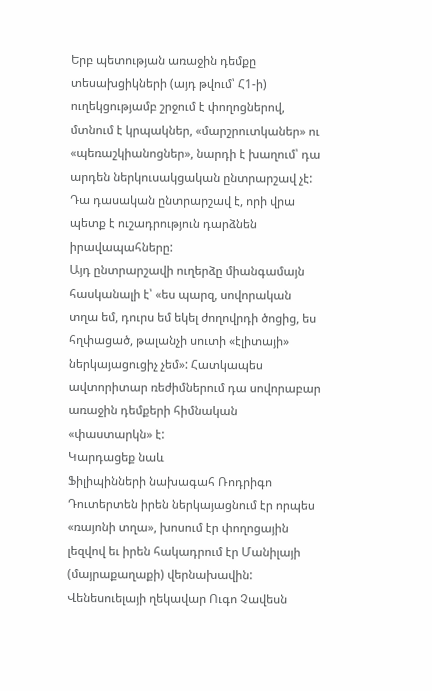Երբ պետության առաջին դեմքը տեսախցիկների (այդ թվում՝ Հ1-ի) ուղեկցությամբ շրջում է փողոցներով, մտնում է կրպակներ, «մարշրուտկաներ» ու «պեռաշկիանոցներ», նարդի է խաղում՝ դա արդեն ներկուսակցական ընտրարշավ չէ: Դա դասական ընտրարշավ է, որի վրա պետք է ուշադրություն դարձնեն իրավապահները:
Այդ ընտրարշավի ուղերձը միանգամայն հասկանալի է՝ «ես պարզ, սովորական տղա եմ, դուրս եմ եկել ժողովրդի ծոցից, ես հղփացած, թալանչի սուտի «էլիտայի» ներկայացուցիչ չեմ»: Հատկապես ավտորիտար ռեժիմներում դա սովորաբար առաջին դեմքերի հիմնական «փաստարկն» է:
Կարդացեք նաև
Ֆիլիպինների նախագահ Ռոդրիգո Դուտերտեն իրեն ներկայացնում էր որպես «ռայոնի տղա», խոսում էր փողոցային լեզվով եւ իրեն հակադրում էր Մանիլայի (մայրաքաղաքի) վերնախավին: Վենեսուելայի ղեկավար Ուգո Չավեսն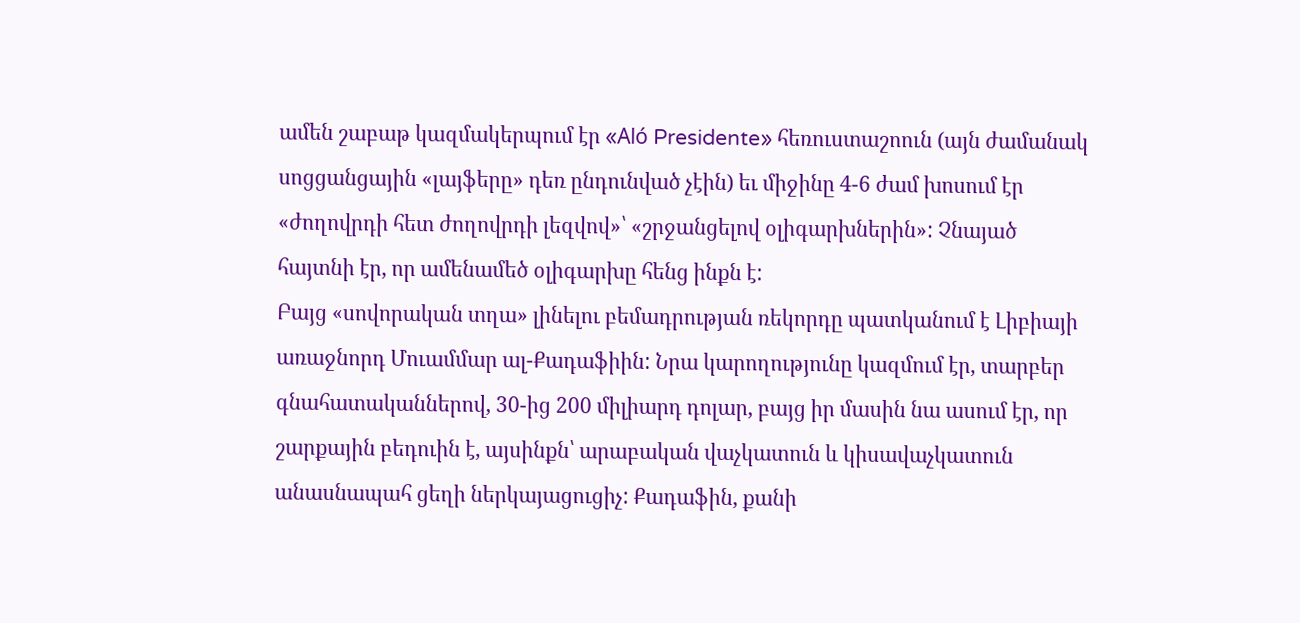ամեն շաբաթ կազմակերպում էր «Aló Presidente» հեռուստաշոուն (այն ժամանակ սոցցանցային «լայֆերը» դեռ ընդունված չէին) եւ միջինը 4-6 ժամ խոսում էր «ժողովրդի հետ ժողովրդի լեզվով»՝ «շրջանցելով օլիգարխներին»: Չնայած հայտնի էր, որ ամենամեծ օլիգարխը հենց ինքն է:
Բայց «սովորական տղա» լինելու բեմադրության ռեկորդը պատկանում է Լիբիայի առաջնորդ Մուամմար ալ-Քադաֆիին: Նրա կարողությունը կազմում էր, տարբեր գնահատականներով, 30-ից 200 միլիարդ դոլար, բայց իր մասին նա ասում էր, որ շարքային բեդուին է, այսինքն՝ արաբական վաչկատուն և կիսավաչկատուն անասնապահ ցեղի ներկայացուցիչ: Քադաֆին, քանի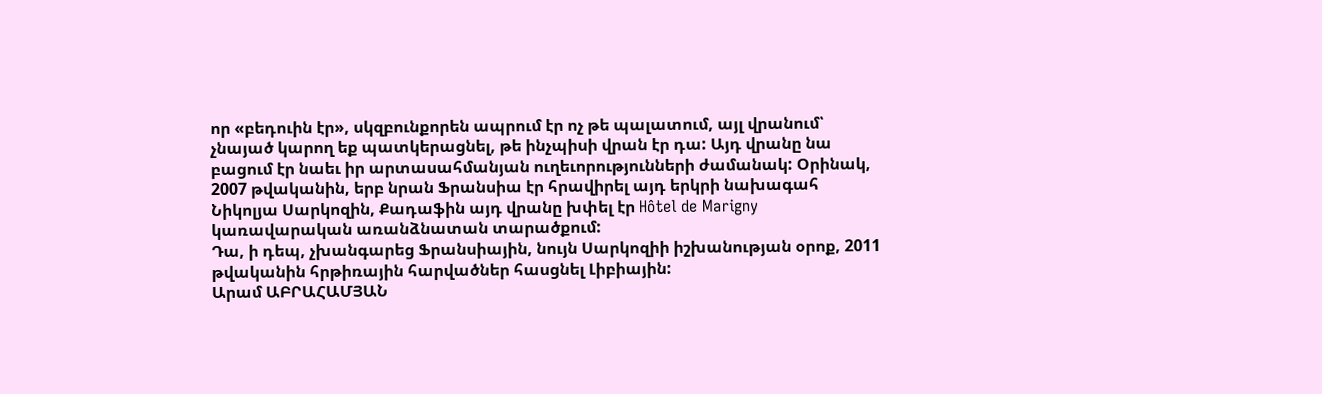որ «բեդուին էր», սկզբունքորեն ապրում էր ոչ թե պալատում, այլ վրանում՝ չնայած կարող եք պատկերացնել, թե ինչպիսի վրան էր դա: Այդ վրանը նա բացում էր նաեւ իր արտասահմանյան ուղեւորությունների ժամանակ: Օրինակ, 2007 թվականին, երբ նրան Ֆրանսիա էր հրավիրել այդ երկրի նախագահ Նիկոլյա Սարկոզին, Քադաֆին այդ վրանը խփել էր Hôtel de Marigny կառավարական առանձնատան տարածքում:
Դա, ի դեպ, չխանգարեց Ֆրանսիային, նույն Սարկոզիի իշխանության օրոք, 2011 թվականին հրթիռային հարվածներ հասցնել Լիբիային:
Արամ ԱԲՐԱՀԱՄՅԱՆ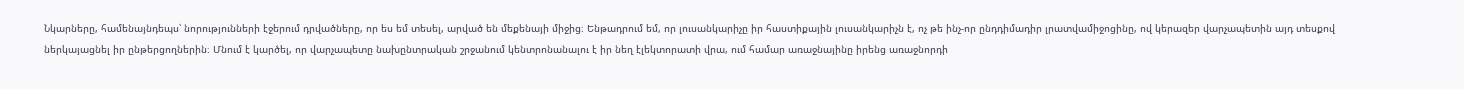Նկարները, համենայնդեպս՝ նորությունների էջերում դրվածները, որ ես եմ տեսել, արված են մեքենայի միջից։ Ենթադրում եմ, որ լուսանկարիչը իր հաստիքային լուսանկարիչն է, ոչ թե ինչ-որ ընդդիմադիր լրատվամիջոցինը, ով կերազեր վարչապետին այդ տեսքով ներկայացնել իր ընթերցողներին։ Մնում է կարծել, որ վարչապետը նախընտրական շրջանում կենտրոնանալու է իր նեղ էլեկտորատի վրա, ում համար առաջնայինը իրենց առաջնորդի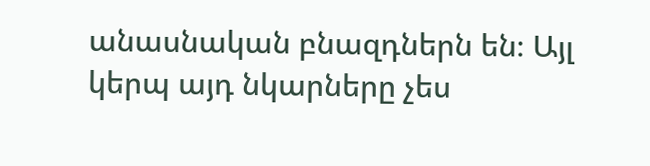անասնական բնազդներն են։ Այլ կերպ այդ նկարները չես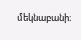մեկնաբանի։